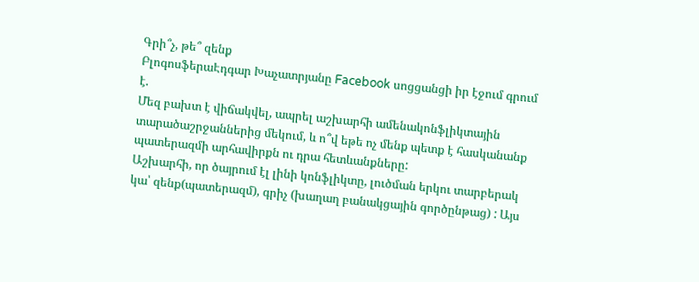Գրի՞չ, թե՞ զենք
ԲլոգոսֆերաԷդգար Խաչատրյանը Facebook սոցցանցի իր էջում գրում է.
Մեզ բախտ է վիճակվել, ապրել աշխարհի ամենակոնֆլիկտային տարածաշրջաններից մեկում, և ո՞վ եթե ոչ մենք պետք է հասկանանք պատերազմի արհավիրքն ու դրա հետևանքները:
Աշխարհի, որ ծայրում էլ լինի կոնֆլիկտը, լուծման երկու տարբերակ կա՝ զենք(պատերազմ), գրիչ (խաղաղ բանակցային գործընթաց) : Այս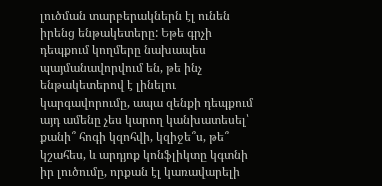լուծման տարբերակներն էլ ունեն իրենց ենթակետերը: Եթե գրչի դեպքում կողմերը նախապես պայմանավորվում են, թե ինչ ենթակետերով է լինելու կարգավորումը, ապա զենքի դեպքում այդ ամենը չես կարող կանխատեսել՝ քանի՞ հոգի կզոհվի, կզիջե՞ս, թե՞ կշահես, և արդյոք կոնֆլիկտը կգտնի իր լուծումը, որքան էլ կառավարելի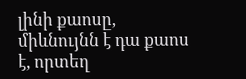լինի քաոսը, միևնույնն է դա քաոս է, որտեղ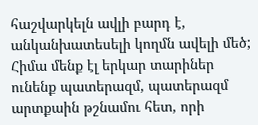հաշվարկելն ավլի բարդ է, անկանխատեսելի կողմն ավելի մեծ;
Հիմա մենք էլ երկար տարիներ ունենք պատերազմ, պատերազմ արտքաին թշնամու հետ, որի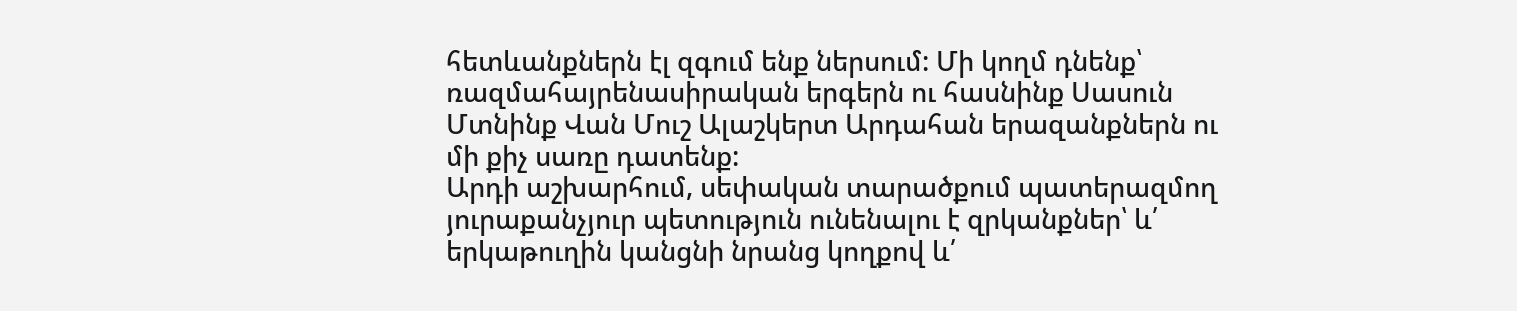հետևանքներն էլ զգում ենք ներսում: Մի կողմ դնենք՝ ռազմահայրենասիրական երգերն ու հասնինք Սասուն Մտնինք Վան Մուշ Ալաշկերտ Արդահան երազանքներն ու մի քիչ սառը դատենք:
Արդի աշխարհում, սեփական տարածքում պատերազմող յուրաքանչյուր պետություն ունենալու է զրկանքներ՝ և՛ երկաթուղին կանցնի նրանց կողքով և՛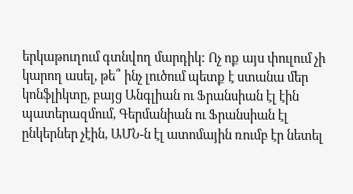երկաթուղում գտնվող մարդիկ: Ոչ ոք այս փուլում չի կարող ասել, թե՞ ինչ լուծում պետք է ստանա մեր կոնֆլիկտը, բայց Անգլիան ու Ֆրանսիան էլ էին պատերազմում, Գերմանիան ու Ֆրանսիան էլ ընկերներ չէին, ԱՄՆ-ն էլ ատոմային ռումբ էր նետել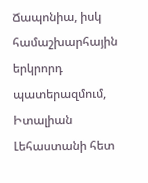Ճապոնիա, իսկ համաշխարհային երկրորդ պատերազմում, Իտալիան Լեհաստանի հետ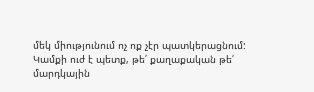մեկ միությունում ոչ ոք չէր պատկերացնում:
Կամքի ուժ է պետք, թե՛ քաղաքական թե՛ մարդկային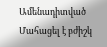Ամենադիտված
Մահացել է բժիշկ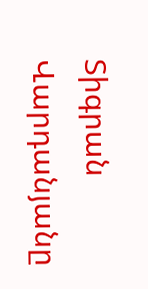Տիգրան Վարդանյանը